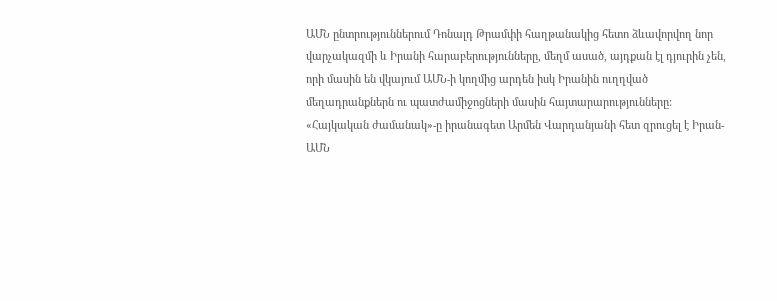ԱՄՆ ընտրություններում Դոնալդ Թրամփի հաղթանակից հետո ձևավորվող նոր վարչակազմի և Իրանի հարաբերությունները, մեղմ ասած, այդքան էլ դյուրին չեն, որի մասին են վկայում ԱՄՆ-ի կողմից արդեն իսկ Իրանին ուղղված մեղադրանքներն ու պատժամիջոցների մասին հայտարարությունները:
«Հայկական ժամանակ»-ը իրանագետ Արմեն Վարդանյանի հետ զրուցել է Իրան-ԱՄՆ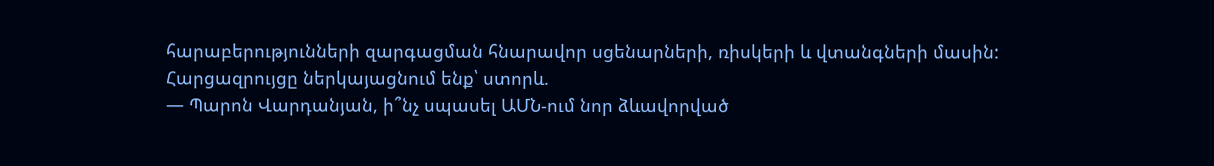հարաբերությունների զարգացման հնարավոր սցենարների, ռիսկերի և վտանգների մասին:
Հարցազրույցը ներկայացնում ենք՝ ստորև.
— Պարոն Վարդանյան, ի՞նչ սպասել ԱՄՆ-ում նոր ձևավորված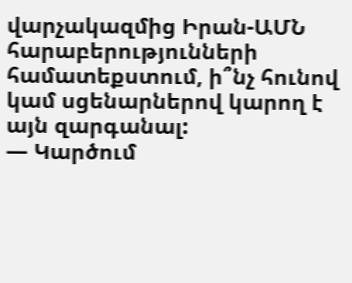վարչակազմից Իրան-ԱՄՆ հարաբերությունների համատեքստում, ի՞նչ հունով կամ սցենարներով կարող է այն զարգանալ:
— Կարծում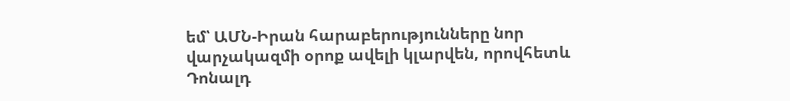եմ՝ ԱՄՆ-Իրան հարաբերությունները նոր վարչակազմի օրոք ավելի կլարվեն, որովհետև Դոնալդ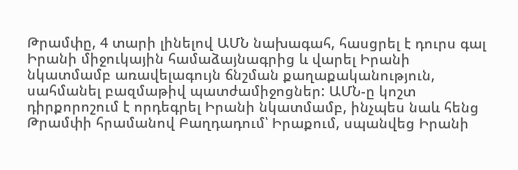Թրամփը, 4 տարի լինելով ԱՄՆ նախագահ, հասցրել է դուրս գալ Իրանի միջուկային համաձայնագրից և վարել Իրանի նկատմամբ առավելագույն ճնշման քաղաքականություն, սահմանել բազմաթիվ պատժամիջոցներ: ԱՄՆ-ը կոշտ դիրքորոշում է որդեգրել Իրանի նկատմամբ, ինչպես նաև հենց Թրամփի հրամանով Բաղդադում՝ Իրաքում, սպանվեց Իրանի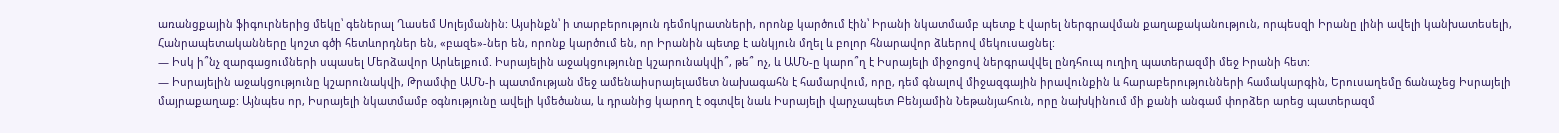առանցքային ֆիգուրներից մեկը՝ գեներալ Ղասեմ Սոլեյմանին: Այսինքն՝ ի տարբերություն դեմոկրատների, որոնք կարծում էին՝ Իրանի նկատմամբ պետք է վարել ներգրավման քաղաքականություն, որպեսզի Իրանը լինի ավելի կանխատեսելի, Հանրապետականները կոշտ գծի հետևորդներ են, «բազե»-ներ են, որոնք կարծում են, որ Իրանին պետք է անկյուն մղել և բոլոր հնարավոր ձևերով մեկուսացնել:
— Իսկ ի՞նչ զարգացումների սպասել Մերձավոր Արևելքում. Իսրայելին աջակցությունը կշարունակվի՞, թե՞ ոչ, և ԱՄՆ-ը կարո՞ղ է Իսրայելի միջոցով ներգրավվել ընդհուպ ուղիղ պատերազմի մեջ Իրանի հետ:
— Իսրայելին աջակցությունը կշարունակվի, Թրամփը ԱՄՆ-ի պատմության մեջ ամենաիսրայելամետ նախագահն է համարվում, որը, դեմ գնալով միջազգային իրավունքին և հարաբերությունների համակարգին, Երուսաղեմը ճանաչեց Իսրայելի մայրաքաղաք: Այնպես որ, Իսրայելի նկատմամբ օգնությունը ավելի կմեծանա, և դրանից կարող է օգտվել նաև Իսրայելի վարչապետ Բենյամին Նեթանյահուն, որը նախկինում մի քանի անգամ փորձեր արեց պատերազմ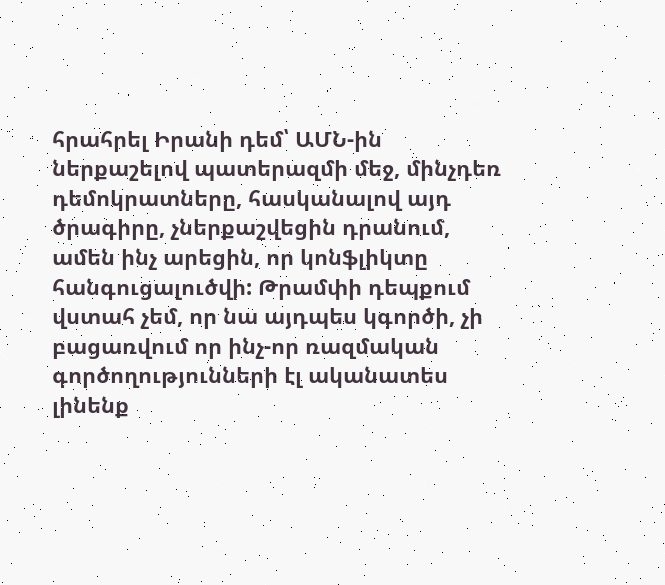հրահրել Իրանի դեմ՝ ԱՄՆ-ին ներքաշելով պատերազմի մեջ, մինչդեռ դեմոկրատները, հասկանալով այդ ծրագիրը, չներքաշվեցին դրանում, ամեն ինչ արեցին, որ կոնֆլիկտը հանգուցալուծվի: Թրամփի դեպքում վստահ չեմ, որ նա այդպես կգործի, չի բացառվում որ ինչ-որ ռազմական գործողությունների էլ ականատես լինենք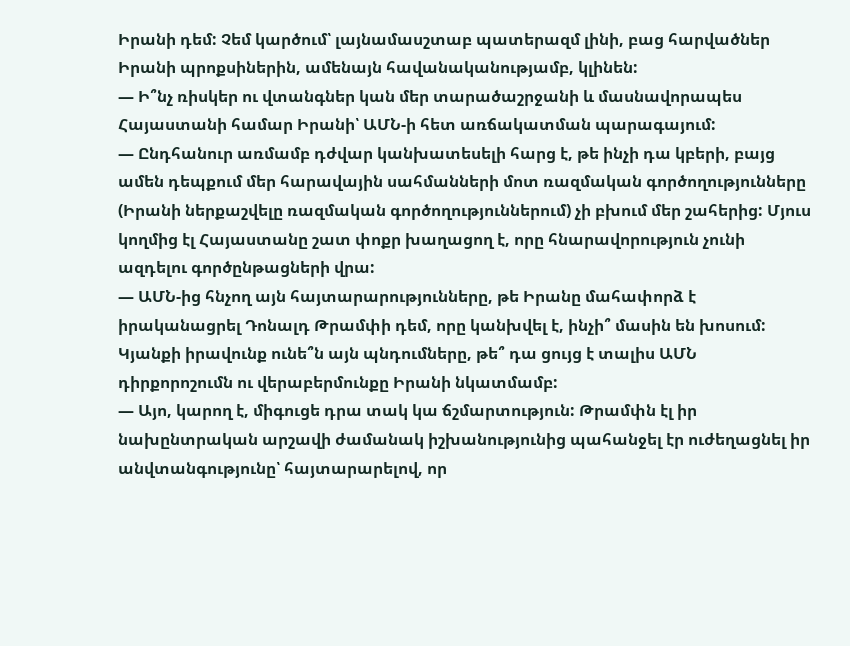Իրանի դեմ: Չեմ կարծում՝ լայնամասշտաբ պատերազմ լինի, բաց հարվածներ Իրանի պրոքսիներին, ամենայն հավանականությամբ, կլինեն:
— Ի՞նչ ռիսկեր ու վտանգներ կան մեր տարածաշրջանի և մասնավորապես Հայաստանի համար Իրանի՝ ԱՄՆ-ի հետ առճակատման պարագայում:
— Ընդհանուր առմամբ դժվար կանխատեսելի հարց է, թե ինչի դա կբերի, բայց ամեն դեպքում մեր հարավային սահմանների մոտ ռազմական գործողությունները (Իրանի ներքաշվելը ռազմական գործողություններում) չի բխում մեր շահերից: Մյուս կողմից էլ Հայաստանը շատ փոքր խաղացող է, որը հնարավորություն չունի ազդելու գործընթացների վրա:
— ԱՄՆ-ից հնչող այն հայտարարությունները, թե Իրանը մահափորձ է իրականացրել Դոնալդ Թրամփի դեմ, որը կանխվել է, ինչի՞ մասին են խոսում: Կյանքի իրավունք ունե՞ն այն պնդումները, թե՞ դա ցույց է տալիս ԱՄՆ դիրքորոշումն ու վերաբերմունքը Իրանի նկատմամբ:
— Այո, կարող է, միգուցե դրա տակ կա ճշմարտություն: Թրամփն էլ իր նախընտրական արշավի ժամանակ իշխանությունից պահանջել էր ուժեղացնել իր անվտանգությունը՝ հայտարարելով, որ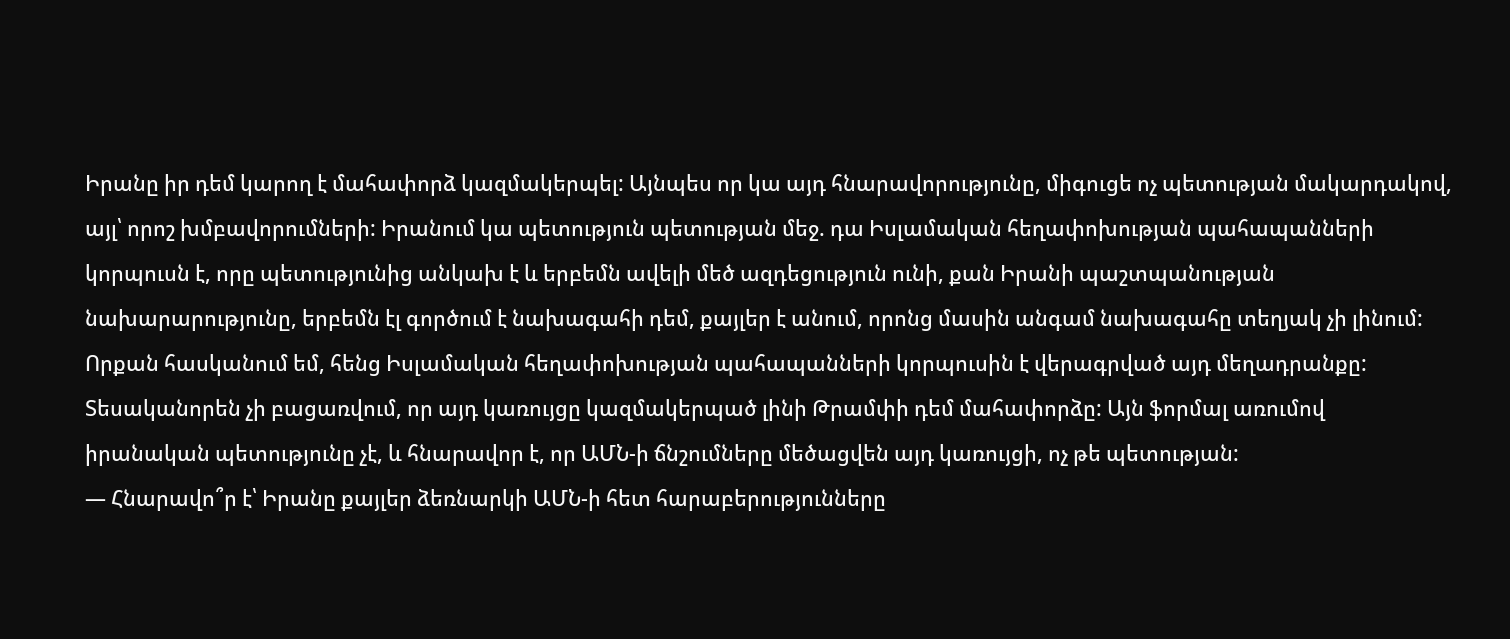Իրանը իր դեմ կարող է մահափորձ կազմակերպել: Այնպես որ կա այդ հնարավորությունը, միգուցե ոչ պետության մակարդակով, այլ՝ որոշ խմբավորումների: Իրանում կա պետություն պետության մեջ. դա Իսլամական հեղափոխության պահապանների կորպուսն է, որը պետությունից անկախ է և երբեմն ավելի մեծ ազդեցություն ունի, քան Իրանի պաշտպանության նախարարությունը, երբեմն էլ գործում է նախագահի դեմ, քայլեր է անում, որոնց մասին անգամ նախագահը տեղյակ չի լինում: Որքան հասկանում եմ, հենց Իսլամական հեղափոխության պահապանների կորպուսին է վերագրված այդ մեղադրանքը: Տեսականորեն չի բացառվում, որ այդ կառույցը կազմակերպած լինի Թրամփի դեմ մահափորձը: Այն ֆորմալ առումով իրանական պետությունը չէ, և հնարավոր է, որ ԱՄՆ-ի ճնշումները մեծացվեն այդ կառույցի, ոչ թե պետության:
— Հնարավո՞ր է՝ Իրանը քայլեր ձեռնարկի ԱՄՆ-ի հետ հարաբերությունները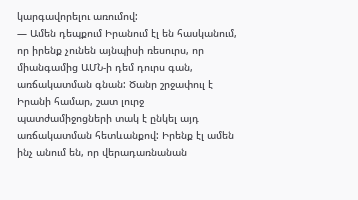կարգավորելու առումով:
— Ամեն դեպքում Իրանում էլ են հասկանում, որ իրենք չունեն այնպիսի ռեսուրս, որ միանգամից ԱՄՆ-ի դեմ դուրս գան, առճակատման գնան: Ծանր շրջափուլ է Իրանի համար, շատ լուրջ պատժամիջոցների տակ է ընկել այդ առճակատման հետևանքով: Իրենք էլ ամեն ինչ անում են, որ վերադառնանան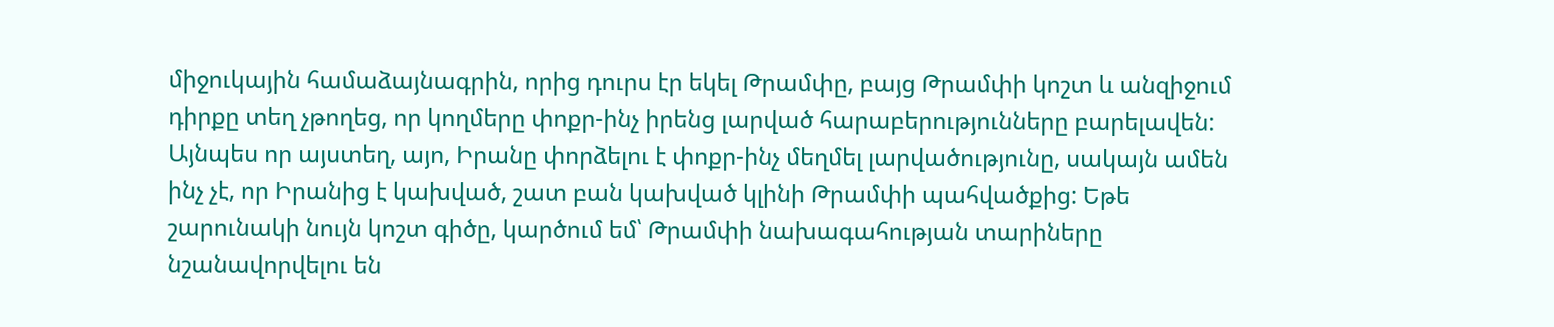միջուկային համաձայնագրին, որից դուրս էր եկել Թրամփը, բայց Թրամփի կոշտ և անզիջում դիրքը տեղ չթողեց, որ կողմերը փոքր-ինչ իրենց լարված հարաբերությունները բարելավեն: Այնպես որ այստեղ, այո, Իրանը փորձելու է փոքր-ինչ մեղմել լարվածությունը, սակայն ամեն ինչ չէ, որ Իրանից է կախված, շատ բան կախված կլինի Թրամփի պահվածքից: Եթե շարունակի նույն կոշտ գիծը, կարծում եմ՝ Թրամփի նախագահության տարիները նշանավորվելու են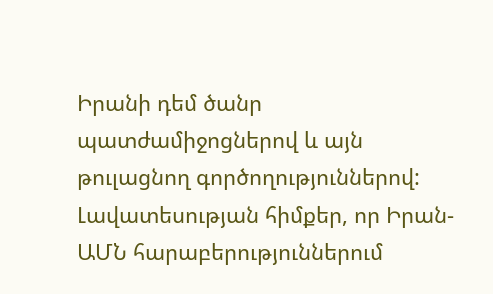Իրանի դեմ ծանր պատժամիջոցներով և այն թուլացնող գործողություններով: Լավատեսության հիմքեր, որ Իրան-ԱՄՆ հարաբերություններում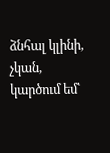ձնհալ կլինի, չկան, կարծում եմ՝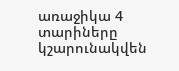առաջիկա 4 տարիները կշարունակվեն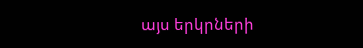այս երկրների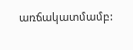առճակատմամբ: